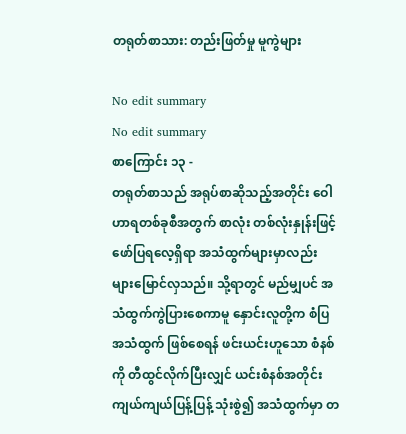တရုတ်စာသား: တည်းဖြတ်မှု မူကွဲများ

No edit summary
No edit summary
စာကြောင်း ၁၃ -
တရုတ်စာသည် အရုပ်စာဆိုသည့်အတိုင်း ဝေါဟာရတစ်ခုစီအတွက် စာလုံး တစ်လုံးနှုန်းဖြင့် ဖော်ပြရလေ့ရှိရာ အသံထွက်များမှာလည်း များမြောင်လှသည်။ သို့ရာတွင် မည်မျှပင် အသံထွက်ကွဲပြားစေကာမူ နှောင်းလူတို့က စံပြအသံထွက် ဖြစ်စေရန် ဖင်းယင်းဟူသော စံနစ်ကို တီထွင်လိုက်ပြီးလျှင် ယင်းစံနစ်အတိုင်း ကျယ်ကျယ်ပြန့်ပြန့် သုံးစွဲ၍ အသံထွက်မှာ တ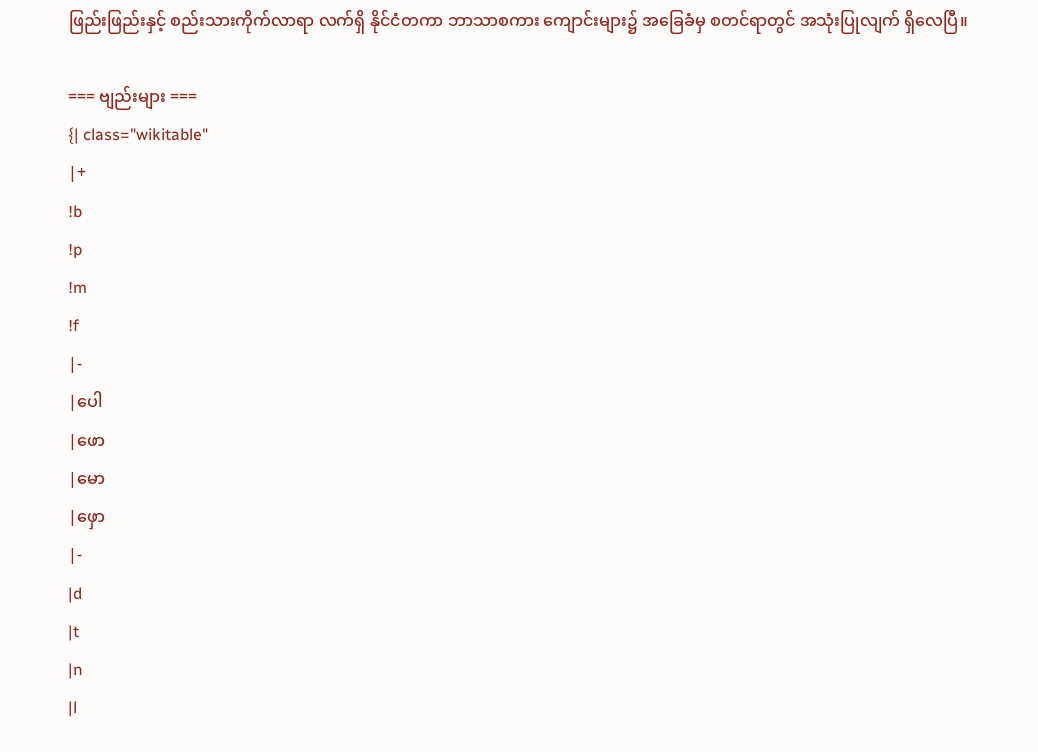ဖြည်းဖြည်းနှင့် စည်းသားကိုက်လာရာ လက်ရှိ နိုင်ငံတကာ ဘာသာစကား ကျောင်းများ၌ အခြေခံမှ စတင်ရာတွင် အသုံးပြုလျက် ရှိလေပြီ။

=== ဗျည်းများ ===
{| class="wikitable"
|+
!b
!p
!m
!f
|-
|ပေါ
|ဖော
|မော
|ဖှော
|-
|d
|t
|n
|l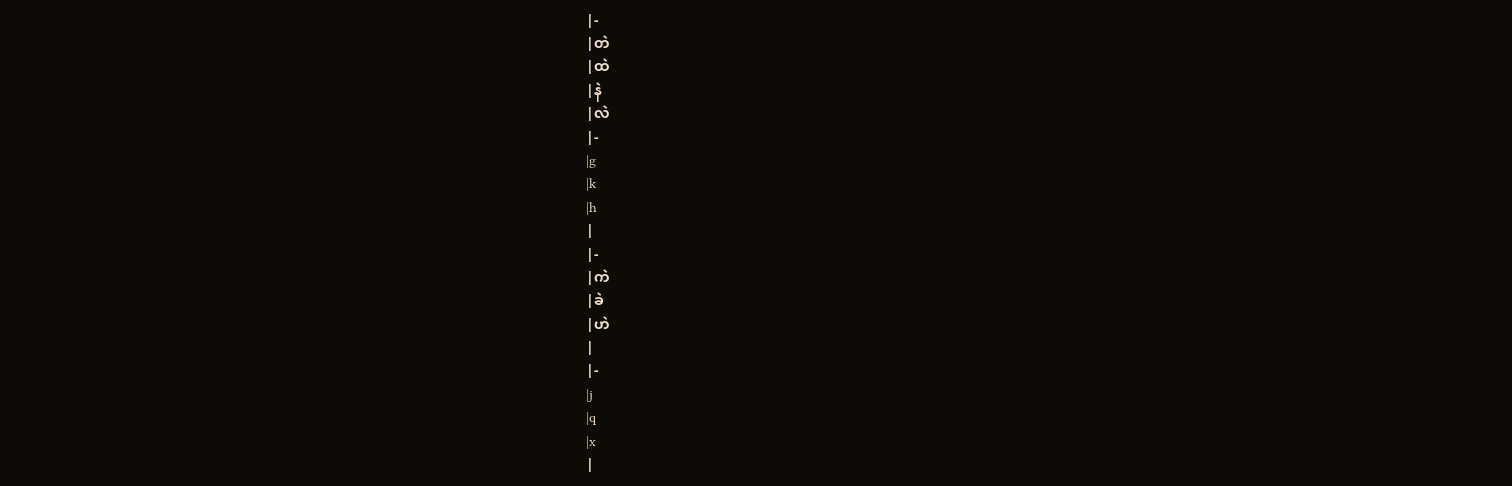|-
|တဲ
|ထဲ
|နဲ
|လဲ
|-
|g
|k
|h
|
|-
|ကဲ
|ခဲ
|ဟဲ
|
|-
|j
|q
|x
|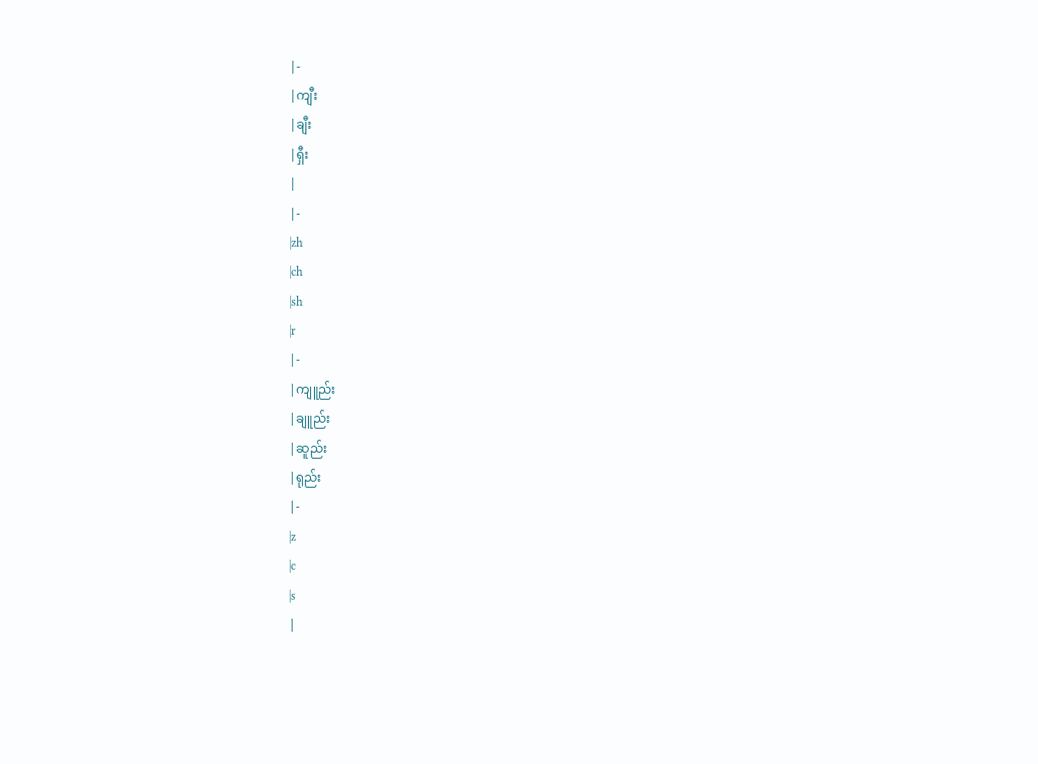|-
|ကျီး
|ချီး
|ရှီး
|
|-
|zh
|ch
|sh
|r
|-
|ကျူည်း
|ချူည်း
|ဆူည်း
|ရုည်း
|-
|z
|c
|s
|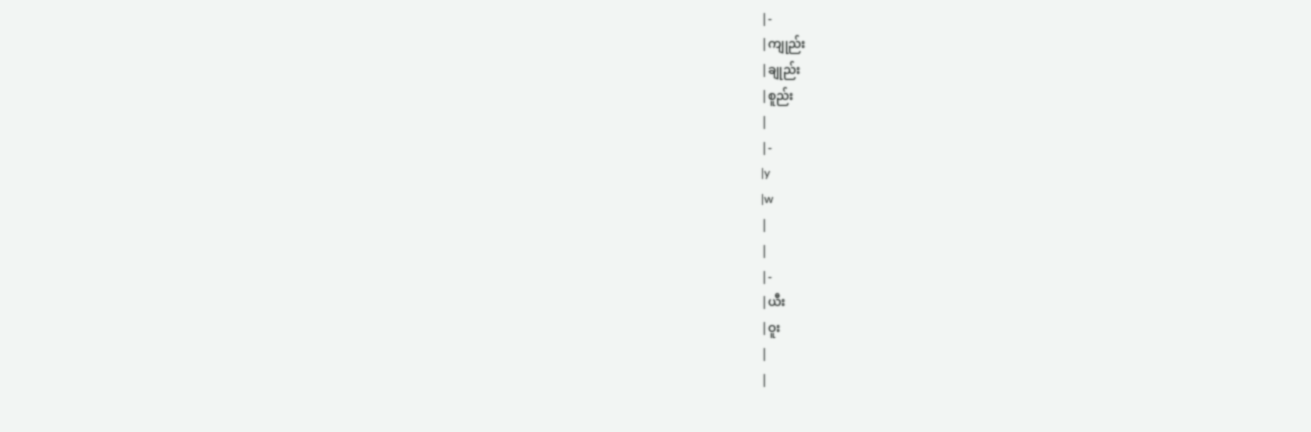|-
|ကျုည်း
|ချုည်း
|စူည်း
|
|-
|y
|w
|
|
|-
|ယီး
|ဝူး
|
|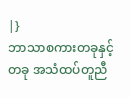|}
ဘာသာစကားတခုနှင့် တခု အသံထပ်တူညီ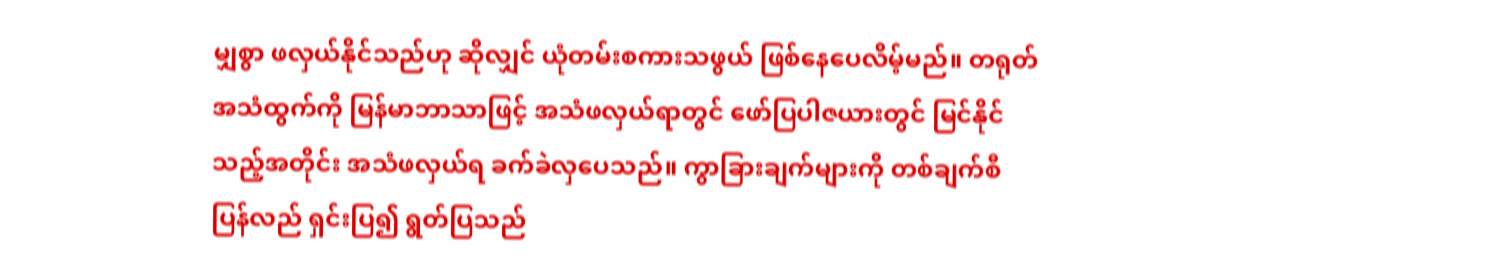မျှစွာ ဖလှယ်နိုင်သည်ဟု ဆိုလျှင် ယုံတမ်းစကားသဖွယ် ဖြစ်နေပေလိမ့်မည်။ တရုတ်အသံထွက်ကို မြန်မာဘာသာဖြင့် အသံဖလှယ်ရာတွင် ဖော်ပြပါဇယားတွင် မြင်နိုင်သည့်အတိုင်း အသံဖလှယ်ရ ခက်ခဲလှပေသည်။ ကွာခြားချက်များကို တစ်ချက်စီ ပြန်လည် ရှင်းပြ၍ ရွတ်ပြသည်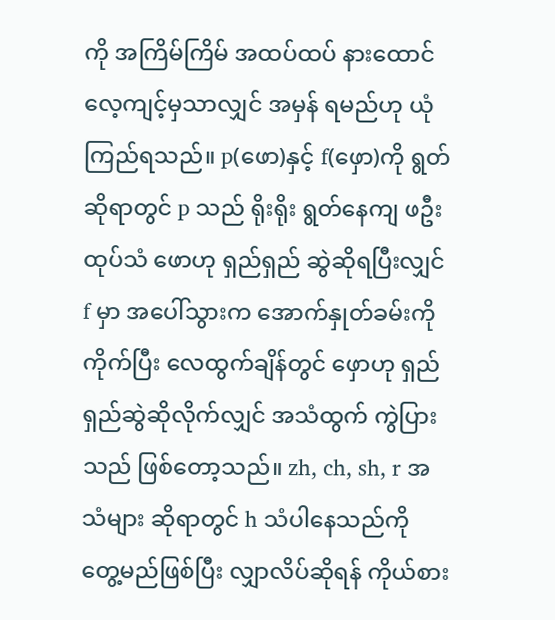ကို အကြိမ်ကြိမ် အထပ်ထပ် နားထောင် လေ့ကျင့်မှသာလျှင် အမှန် ရမည်ဟု ယုံကြည်ရသည်။ p(ဖော)နှင့် f(ဖှော)ကို ရွတ်ဆိုရာတွင် p သည် ရိုးရိုး ရွတ်နေကျ ဖဦးထုပ်သံ ဖောဟု ရှည်ရှည် ဆွဲဆိုရပြီးလျှင် f မှာ အပေါ်သွားက အောက်နှုတ်ခမ်းကို ကိုက်ပြီး လေထွက်ချိန်တွင် ဖှောဟု ရှည်ရှည်ဆွဲဆိုလိုက်လျှင် အသံထွက် ကွဲပြားသည် ဖြစ်တော့သည်။ zh, ch, sh, r အသံများ ဆိုရာတွင် h သံပါနေသည်ကို တွေ့မည်ဖြစ်ပြီး လျှာလိပ်ဆိုရန် ကိုယ်စား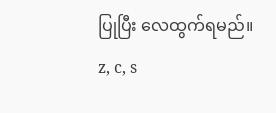ပြုပြီး လေထွက်ရမည်။ z, c, s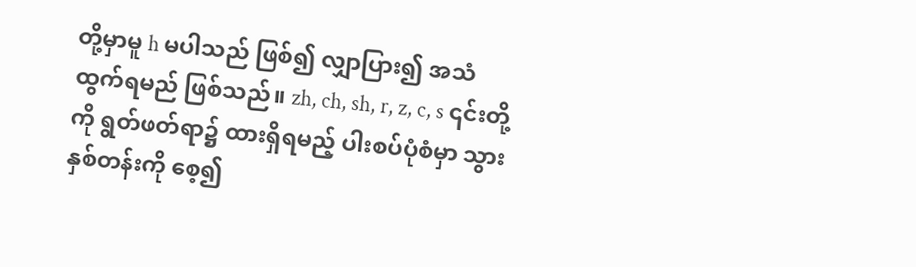တို့မှာမူ h မပါသည် ဖြစ်၍ လျှာပြား၍ အသံထွက်ရမည် ဖြစ်သည်။ zh, ch, sh, r, z, c, s ၎င်းတို့ကို ရွတ်ဖတ်ရာ၌ ထားရှိရမည့် ပါးစပ်ပုံစံမှာ သွားနှစ်တန်းကို စေ့၍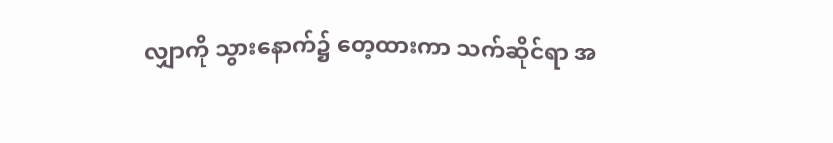လျှာကို သွားနောက်၌ တေ့ထားကာ သက်ဆိုင်ရာ အ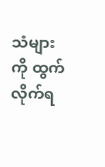သံများကို ထွက်လိုက်ရ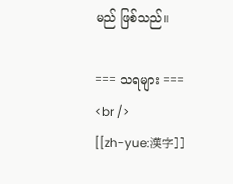မည် ဖြစ်သည်။

=== သရများ ===
<br />
[[zh-yue:漢字]]